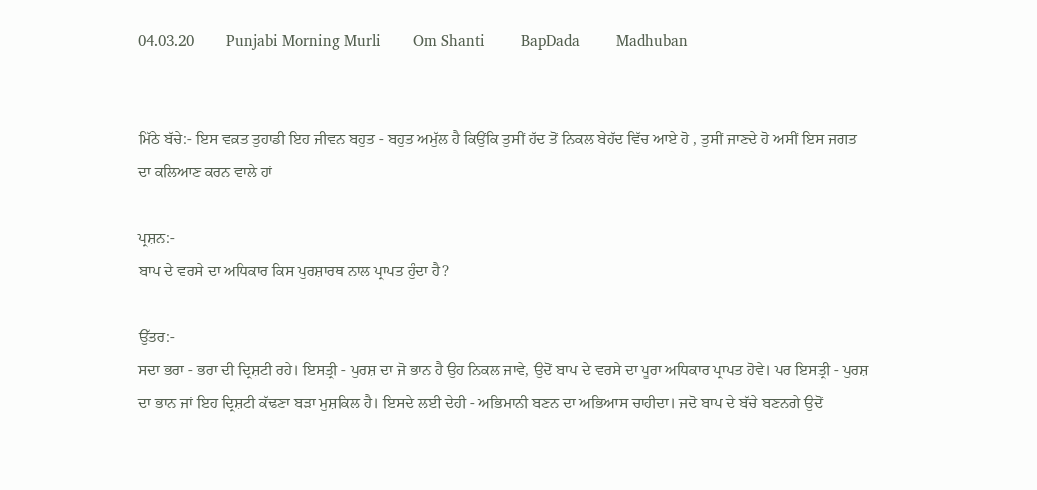04.03.20        Punjabi Morning Murli        Om Shanti         BapDada         Madhuban


ਮਿੱਠੇ ਬੱਚੇ:- ਇਸ ਵਕ਼ਤ ਤੁਹਾਡੀ ਇਹ ਜੀਵਨ ਬਹੁਤ - ਬਹੁਤ ਅਮੁੱਲ ਹੈ ਕਿਉਂਕਿ ਤੁਸੀਂ ਹੱਦ ਤੋਂ ਨਿਕਲ ਬੇਹੱਦ ਵਿੱਚ ਆਏ ਹੋ , ਤੁਸੀਂ ਜਾਣਦੇ ਹੋ ਅਸੀਂ ਇਸ ਜਗਤ ਦਾ ਕਲਿਆਣ ਕਰਨ ਵਾਲੇ ਹਾਂ

ਪ੍ਰਸ਼ਨ:-
ਬਾਪ ਦੇ ਵਰਸੇ ਦਾ ਅਧਿਕਾਰ ਕਿਸ ਪੁਰਸ਼ਾਰਥ ਨਾਲ ਪ੍ਰਾਪਤ ਹੁੰਦਾ ਹੈ?

ਉੱਤਰ:-
ਸਦਾ ਭਰਾ - ਭਰਾ ਦੀ ਦ੍ਰਿਸ਼ਟੀ ਰਹੇ। ਇਸਤ੍ਰੀ - ਪੁਰਸ਼ ਦਾ ਜੋ ਭਾਨ ਹੈ ਉਹ ਨਿਕਲ ਜਾਵੇ, ਉਦੋਂ ਬਾਪ ਦੇ ਵਰਸੇ ਦਾ ਪੂਰਾ ਅਧਿਕਾਰ ਪ੍ਰਾਪਤ ਹੋਵੇ। ਪਰ ਇਸਤ੍ਰੀ - ਪੁਰਸ਼ ਦਾ ਭਾਨ ਜਾਂ ਇਹ ਦ੍ਰਿਸ਼ਟੀ ਕੱਢਣਾ ਬੜਾ ਮੁਸ਼ਕਿਲ ਹੈ। ਇਸਦੇ ਲਈ ਦੇਹੀ - ਅਭਿਮਾਨੀ ਬਣਨ ਦਾ ਅਭਿਆਸ ਚਾਹੀਦਾ। ਜਦੋ ਬਾਪ ਦੇ ਬੱਚੇ ਬਣਨਗੇ ਉਦੋਂ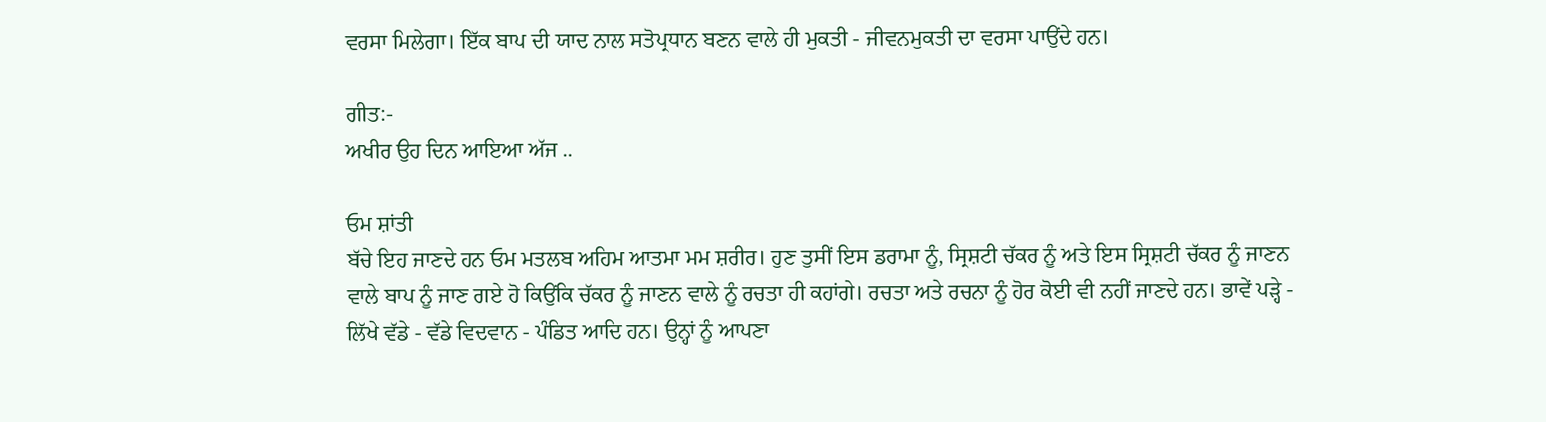ਵਰਸਾ ਮਿਲੇਗਾ। ਇੱਕ ਬਾਪ ਦੀ ਯਾਦ ਨਾਲ ਸਤੋਪ੍ਰਧਾਨ ਬਣਨ ਵਾਲੇ ਹੀ ਮੁਕਤੀ - ਜੀਵਨਮੁਕਤੀ ਦਾ ਵਰਸਾ ਪਾਉਂਦੇ ਹਨ।

ਗੀਤ:-
ਅਖੀਰ ਉਹ ਦਿਨ ਆਇਆ ਅੱਜ ..

ਓਮ ਸ਼ਾਂਤੀ
ਬੱਚੇ ਇਹ ਜਾਣਦੇ ਹਨ ਓਮ ਮਤਲਬ ਅਹਿਮ ਆਤਮਾ ਮਮ ਸ਼ਰੀਰ। ਹੁਣ ਤੁਸੀਂ ਇਸ ਡਰਾਮਾ ਨੂੰ, ਸ੍ਰਿਸ਼ਟੀ ਚੱਕਰ ਨੂੰ ਅਤੇ ਇਸ ਸ੍ਰਿਸ਼ਟੀ ਚੱਕਰ ਨੂੰ ਜਾਣਨ ਵਾਲੇ ਬਾਪ ਨੂੰ ਜਾਣ ਗਏ ਹੋ ਕਿਉਂਕਿ ਚੱਕਰ ਨੂੰ ਜਾਣਨ ਵਾਲੇ ਨੂੰ ਰਚਤਾ ਹੀ ਕਹਾਂਗੇ। ਰਚਤਾ ਅਤੇ ਰਚਨਾ ਨੂੰ ਹੋਰ ਕੋਈ ਵੀ ਨਹੀਂ ਜਾਣਦੇ ਹਨ। ਭਾਵੇਂ ਪੜ੍ਹੇ - ਲਿੱਖੇ ਵੱਡੇ - ਵੱਡੇ ਵਿਦਵਾਨ - ਪੰਡਿਤ ਆਦਿ ਹਨ। ਉਨ੍ਹਾਂ ਨੂੰ ਆਪਣਾ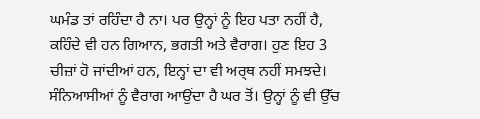ਘਮੰਡ ਤਾਂ ਰਹਿੰਦਾ ਹੈ ਨਾ। ਪਰ ਉਨ੍ਹਾਂ ਨੂੰ ਇਹ ਪਤਾ ਨਹੀਂ ਹੈ, ਕਹਿੰਦੇ ਵੀ ਹਨ ਗਿਆਨ, ਭਗਤੀ ਅਤੇ ਵੈਰਾਗ। ਹੁਣ ਇਹ 3 ਚੀਜ਼ਾਂ ਹੋ ਜਾਂਦੀਆਂ ਹਨ, ਇਨ੍ਹਾਂ ਦਾ ਵੀ ਅਰ੍ਥ ਨਹੀਂ ਸਮਝਦੇ। ਸੰਨਿਆਸੀਆਂ ਨੂੰ ਵੈਰਾਗ ਆਉਂਦਾ ਹੈ ਘਰ ਤੋਂ। ਉਨ੍ਹਾਂ ਨੂੰ ਵੀ ਉੱਚ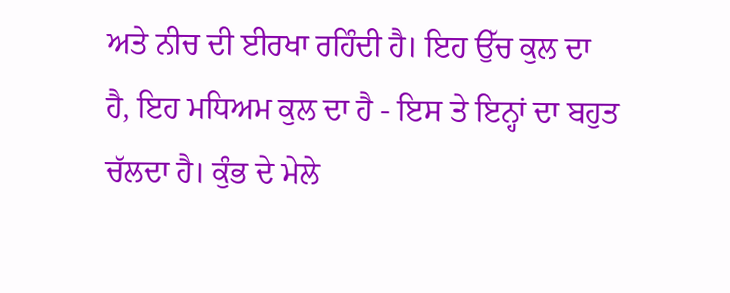ਅਤੇ ਨੀਚ ਦੀ ਈਰਖਾ ਰਹਿੰਦੀ ਹੈ। ਇਹ ਉੱਚ ਕੁਲ ਦਾ ਹੈ, ਇਹ ਮਧਿਅਮ ਕੁਲ ਦਾ ਹੈ - ਇਸ ਤੇ ਇਨ੍ਹਾਂ ਦਾ ਬਹੁਤ ਚੱਲਦਾ ਹੈ। ਕੁੰਭ ਦੇ ਮੇਲੇ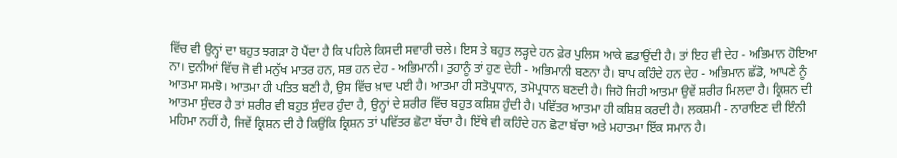ਵਿੱਚ ਵੀ ਉਨ੍ਹਾਂ ਦਾ ਬਹੁਤ ਝਗੜਾ ਹੋ ਪੈਂਦਾ ਹੈ ਕਿ ਪਹਿਲੇ ਕਿਸਦੀ ਸਵਾਰੀ ਚਲੇ। ਇਸ ਤੇ ਬਹੁਤ ਲੜ੍ਹਦੇ ਹਨ ਫ਼ੇਰ ਪੁਲਿਸ ਆਕੇ ਛਡਾਉਂਦੀ ਹੈ। ਤਾਂ ਇਹ ਵੀ ਦੇਹ - ਅਭਿਮਾਨ ਹੋਇਆ ਨਾ। ਦੁਨੀਆਂ ਵਿੱਚ ਜੋ ਵੀ ਮਨੁੱਖ ਮਾਤਰ ਹਨ, ਸਭ ਹਨ ਦੇਹ - ਅਭਿਮਾਨੀ। ਤੁਹਾਨੂੰ ਤਾਂ ਹੁਣ ਦੇਹੀ - ਅਭਿਮਾਨੀ ਬਣਨਾ ਹੈ। ਬਾਪ ਕਹਿੰਦੇ ਹਨ ਦੇਹ - ਅਭਿਮਾਨ ਛੱਡੋ, ਆਪਣੇ ਨੂੰ ਆਤਮਾ ਸਮਝੋ। ਆਤਮਾ ਹੀ ਪਤਿਤ ਬਣੀ ਹੈ, ਉਸ ਵਿੱਚ ਖ਼ਾਦ ਪਈ ਹੈ। ਆਤਮਾ ਹੀ ਸਤੋਪ੍ਰਧਾਨ, ਤਮੋਪ੍ਰਧਾਨ ਬਣਦੀ ਹੈ। ਜਿਹੋ ਜਿਹੀ ਆਤਮਾ ਉਵੇਂ ਸ਼ਰੀਰ ਮਿਲਦਾ ਹੈ। ਕ੍ਰਿਸ਼ਨ ਦੀ ਆਤਮਾ ਸੁੰਦਰ ਹੈ ਤਾਂ ਸ਼ਰੀਰ ਵੀ ਬਹੁਤ ਸੁੰਦਰ ਹੁੰਦਾ ਹੈ, ਉਨ੍ਹਾਂ ਦੇ ਸ਼ਰੀਰ ਵਿੱਚ ਬਹੁਤ ਕਸ਼ਿਸ਼ ਹੁੰਦੀ ਹੈ। ਪਵਿੱਤਰ ਆਤਮਾ ਹੀ ਕਸ਼ਿਸ਼ ਕਰਦੀ ਹੈ। ਲਕਸ਼ਮੀ - ਨਾਰਾਇਣ ਦੀ ਇੰਨੀ ਮਹਿਮਾ ਨਹੀਂ ਹੈ, ਜਿਵੇਂ ਕ੍ਰਿਸ਼ਨ ਦੀ ਹੈ ਕਿਉਂਕਿ ਕ੍ਰਿਸ਼ਨ ਤਾਂ ਪਵਿੱਤਰ ਛੋਟਾ ਬੱਚਾ ਹੈ। ਇੱਥੇ ਵੀ ਕਹਿੰਦੇ ਹਨ ਛੋਟਾ ਬੱਚਾ ਅਤੇ ਮਹਾਤਮਾ ਇੱਕ ਸਮਾਨ ਹੈ।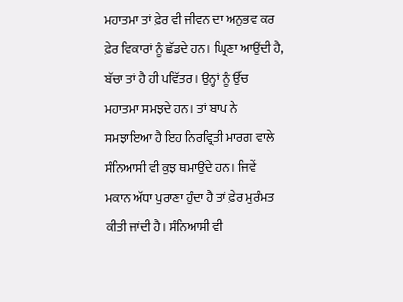ਮਹਾਤਮਾ ਤਾਂ ਫ਼ੇਰ ਵੀ ਜੀਵਨ ਦਾ ਅਨੁਭਵ ਕਰ ਫ਼ੇਰ ਵਿਕਾਰਾਂ ਨੂੰ ਛੱਡਦੇ ਹਨ। ਘ੍ਰਿਣਾ ਆਉਂਦੀ ਹੈ, ਬੱਚਾ ਤਾਂ ਹੈ ਹੀ ਪਵਿੱਤਰ। ਉਨ੍ਹਾਂ ਨੂੰ ਉੱਚ ਮਹਾਤਮਾ ਸਮਝਦੇ ਹਨ। ਤਾਂ ਬਾਪ ਨੇ ਸਮਝਾਇਆ ਹੈ ਇਹ ਨਿਰਵ੍ਰਿਤੀ ਮਾਰਗ ਵਾਲੇ ਸੰਨਿਆਸੀ ਵੀ ਕੁਝ ਥਮਾਉਂਦੇ ਹਨ। ਜਿਵੇਂ ਮਕਾਨ ਅੱਧਾ ਪੁਰਾਣਾ ਹੁੰਦਾ ਹੈ ਤਾਂ ਫ਼ੇਰ ਮੁਰੰਮਤ ਕੀਤੀ ਜਾਂਦੀ ਹੈ। ਸੰਨਿਆਸੀ ਵੀ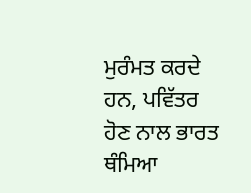ਮੁਰੰਮਤ ਕਰਦੇ ਹਨ, ਪਵਿੱਤਰ ਹੋਣ ਨਾਲ ਭਾਰਤ ਥੰਮਿਆ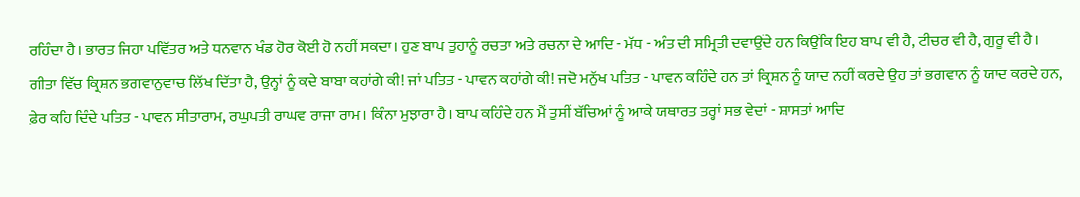ਰਹਿੰਦਾ ਹੈ। ਭਾਰਤ ਜਿਹਾ ਪਵਿੱਤਰ ਅਤੇ ਧਨਵਾਨ ਖੰਡ ਹੋਰ ਕੋਈ ਹੋ ਨਹੀਂ ਸਕਦਾ। ਹੁਣ ਬਾਪ ਤੁਹਾਨੂੰ ਰਚਤਾ ਅਤੇ ਰਚਨਾ ਦੇ ਆਦਿ - ਮੱਧ - ਅੰਤ ਦੀ ਸਮ੍ਰਿਤੀ ਦਵਾਉਂਦੇ ਹਨ ਕਿਉਂਕਿ ਇਹ ਬਾਪ ਵੀ ਹੈ, ਟੀਚਰ ਵੀ ਹੈ, ਗੁਰੂ ਵੀ ਹੈ। ਗੀਤਾ ਵਿੱਚ ਕ੍ਰਿਸ਼ਨ ਭਗਵਾਨੁਵਾਚ ਲਿੱਖ ਦਿੱਤਾ ਹੈ, ਉਨ੍ਹਾਂ ਨੂੰ ਕਦੇ ਬਾਬਾ ਕਹਾਂਗੇ ਕੀ! ਜਾਂ ਪਤਿਤ - ਪਾਵਨ ਕਹਾਂਗੇ ਕੀ! ਜਦੋ ਮਨੁੱਖ ਪਤਿਤ - ਪਾਵਨ ਕਹਿੰਦੇ ਹਨ ਤਾਂ ਕ੍ਰਿਸ਼ਨ ਨੂੰ ਯਾਦ ਨਹੀਂ ਕਰਦੇ ਉਹ ਤਾਂ ਭਗਵਾਨ ਨੂੰ ਯਾਦ ਕਰਦੇ ਹਨ, ਫ਼ੇਰ ਕਹਿ ਦਿੰਦੇ ਪਤਿਤ - ਪਾਵਨ ਸੀਤਾਰਾਮ, ਰਘੁਪਤੀ ਰਾਘਵ ਰਾਜਾ ਰਾਮ। ਕਿੰਨਾ ਮੁਝਾਰਾ ਹੈ। ਬਾਪ ਕਹਿੰਦੇ ਹਨ ਮੈਂ ਤੁਸੀਂ ਬੱਚਿਆਂ ਨੂੰ ਆਕੇ ਯਥਾਰਤ ਤਰ੍ਹਾਂ ਸਭ ਵੇਦਾਂ - ਸ਼ਾਸਤਾਂ ਆਦਿ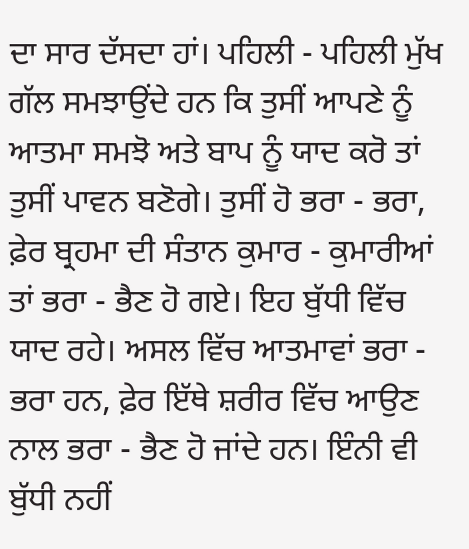ਦਾ ਸਾਰ ਦੱਸਦਾ ਹਾਂ। ਪਹਿਲੀ - ਪਹਿਲੀ ਮੁੱਖ ਗੱਲ ਸਮਝਾਉਂਦੇ ਹਨ ਕਿ ਤੁਸੀਂ ਆਪਣੇ ਨੂੰ ਆਤਮਾ ਸਮਝੋ ਅਤੇ ਬਾਪ ਨੂੰ ਯਾਦ ਕਰੋ ਤਾਂ ਤੁਸੀਂ ਪਾਵਨ ਬਣੋਗੇ। ਤੁਸੀਂ ਹੋ ਭਰਾ - ਭਰਾ, ਫ਼ੇਰ ਬ੍ਰਹਮਾ ਦੀ ਸੰਤਾਨ ਕੁਮਾਰ - ਕੁਮਾਰੀਆਂ ਤਾਂ ਭਰਾ - ਭੈਣ ਹੋ ਗਏ। ਇਹ ਬੁੱਧੀ ਵਿੱਚ ਯਾਦ ਰਹੇ। ਅਸਲ ਵਿੱਚ ਆਤਮਾਵਾਂ ਭਰਾ - ਭਰਾ ਹਨ, ਫ਼ੇਰ ਇੱਥੇ ਸ਼ਰੀਰ ਵਿੱਚ ਆਉਣ ਨਾਲ ਭਰਾ - ਭੈਣ ਹੋ ਜਾਂਦੇ ਹਨ। ਇੰਨੀ ਵੀ ਬੁੱਧੀ ਨਹੀਂ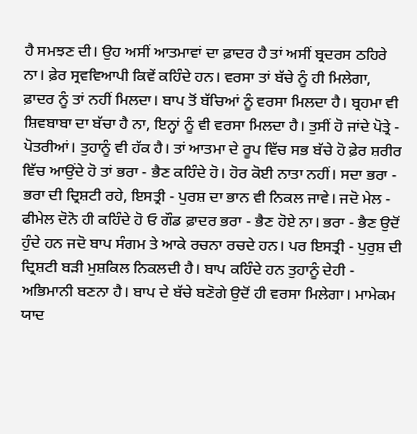ਹੈ ਸਮਝਣ ਦੀ। ਉਹ ਅਸੀਂ ਆਤਮਾਵਾਂ ਦਾ ਫ਼ਾਦਰ ਹੈ ਤਾਂ ਅਸੀਂ ਬ੍ਰਦਰਸ ਠਹਿਰੇ ਨਾ। ਫ਼ੇਰ ਸ੍ਰਵਵਿਆਪੀ ਕਿਵੇਂ ਕਹਿੰਦੇ ਹਨ। ਵਰਸਾ ਤਾਂ ਬੱਚੇ ਨੂੰ ਹੀ ਮਿਲੇਗਾ, ਫ਼ਾਦਰ ਨੂੰ ਤਾਂ ਨਹੀਂ ਮਿਲਦਾ। ਬਾਪ ਤੋਂ ਬੱਚਿਆਂ ਨੂੰ ਵਰਸਾ ਮਿਲਦਾ ਹੈ। ਬ੍ਰਹਮਾ ਵੀ ਸ਼ਿਵਬਾਬਾ ਦਾ ਬੱਚਾ ਹੈ ਨਾ, ਇਨ੍ਹਾਂ ਨੂੰ ਵੀ ਵਰਸਾ ਮਿਲਦਾ ਹੈ। ਤੁਸੀਂ ਹੋ ਜਾਂਦੇ ਪੋਤ੍ਰੇ - ਪੋਤਰੀਆਂ। ਤੁਹਾਨੂੰ ਵੀ ਹੱਕ ਹੈ। ਤਾਂ ਆਤਮਾ ਦੇ ਰੂਪ ਵਿੱਚ ਸਭ ਬੱਚੇ ਹੋ ਫ਼ੇਰ ਸ਼ਰੀਰ ਵਿੱਚ ਆਉਂਦੇ ਹੋ ਤਾਂ ਭਰਾ - ਭੈਣ ਕਹਿੰਦੇ ਹੋ। ਹੋਰ ਕੋਈ ਨਾਤਾ ਨਹੀਂ। ਸਦਾ ਭਰਾ - ਭਰਾ ਦੀ ਦ੍ਰਿਸ਼ਟੀ ਰਹੇ, ਇਸਤ੍ਰੀ - ਪੁਰਸ਼ ਦਾ ਭਾਨ ਵੀ ਨਿਕਲ ਜਾਵੇ। ਜਦੋ ਮੇਲ - ਫੀਮੇਲ ਦੋਨੋ ਹੀ ਕਹਿੰਦੇ ਹੋ ਓ ਗੌਡ ਫ਼ਾਦਰ ਭਰਾ - ਭੈਣ ਹੋਏ ਨਾ। ਭਰਾ - ਭੈਣ ਉਦੋਂ ਹੁੰਦੇ ਹਨ ਜਦੋ ਬਾਪ ਸੰਗਮ ਤੇ ਆਕੇ ਰਚਨਾ ਰਚਦੇ ਹਨ। ਪਰ ਇਸਤ੍ਰੀ - ਪੁਰੁਸ਼ ਦੀ ਦ੍ਰਿਸ਼ਟੀ ਬੜੀ ਮੁਸ਼ਕਿਲ ਨਿਕਲਦੀ ਹੈ। ਬਾਪ ਕਹਿੰਦੇ ਹਨ ਤੁਹਾਨੂੰ ਦੇਹੀ - ਅਭਿਮਾਨੀ ਬਣਨਾ ਹੈ। ਬਾਪ ਦੇ ਬੱਚੇ ਬਣੋਗੇ ਉਦੋਂ ਹੀ ਵਰਸਾ ਮਿਲੇਗਾ। ਮਾਮੇਕਮ ਯਾਦ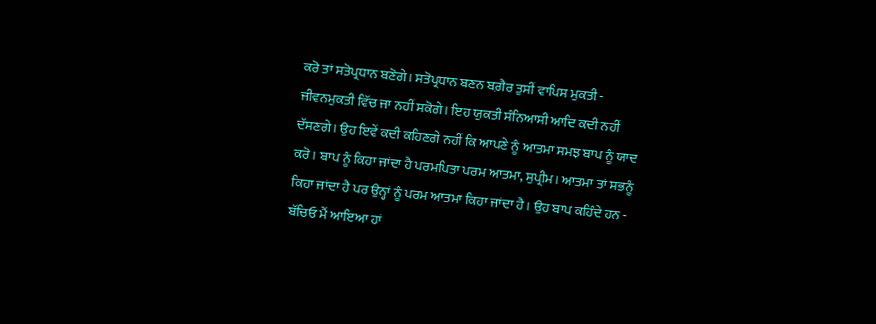ਕਰੋ ਤਾਂ ਸਤੋਪ੍ਰਧਾਨ ਬਣੋਗੇ। ਸਤੋਪ੍ਰਧਾਨ ਬਣਨ ਬਗ਼ੈਰ ਤੁਸੀਂ ਵਾਪਿਸ ਮੁਕਤੀ - ਜੀਵਨਮੁਕਤੀ ਵਿੱਚ ਜਾ ਨਹੀਂ ਸਕੋਗੇ। ਇਹ ਯੁਕਤੀ ਸੰਨਿਆਸੀ ਆਦਿ ਕਦੀ ਨਹੀਂ ਦੱਸਣਗੇ। ਉਹ ਇਵੇਂ ਕਦੀ ਕਹਿਣਗੇ ਨਹੀਂ ਕਿ ਆਪਣੇ ਨੂੰ ਆਤਮਾ ਸਮਝ ਬਾਪ ਨੂੰ ਯਾਦ ਕਰੋ। ਬਾਪ ਨੂੰ ਕਿਹਾ ਜਾਂਦਾ ਹੈ ਪਰਮਪਿਤਾ ਪਰਮ ਆਤਮਾ, ਸੁਪ੍ਰੀਮ। ਆਤਮਾ ਤਾਂ ਸਭਨੂੰ ਕਿਹਾ ਜਾਂਦਾ ਹੈ ਪਰ ਉਨ੍ਹਾਂ ਨੂੰ ਪਰਮ ਆਤਮਾ ਕਿਹਾ ਜਾਂਦਾ ਹੈ। ਉਹ ਬਾਪ ਕਹਿੰਦੇ ਹਨ - ਬੱਚਿਓ ਮੈਂ ਆਇਆ ਹਾਂ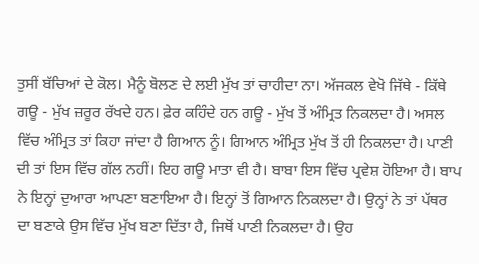ਤੁਸੀਂ ਬੱਚਿਆਂ ਦੇ ਕੋਲ। ਮੈਨੂੰ ਬੋਲਣ ਦੇ ਲਈ ਮੁੱਖ ਤਾਂ ਚਾਹੀਦਾ ਨਾ। ਅੱਜਕਲ ਵੇਖੋ ਜਿੱਥੇ - ਕਿੱਥੇ ਗਊ - ਮੁੱਖ ਜ਼ਰੂਰ ਰੱਖਦੇ ਹਨ। ਫ਼ੇਰ ਕਹਿੰਦੇ ਹਨ ਗਊ - ਮੁੱਖ ਤੋਂ ਅੰਮ੍ਰਿਤ ਨਿਕਲਦਾ ਹੈ। ਅਸਲ ਵਿੱਚ ਅੰਮ੍ਰਿਤ ਤਾਂ ਕਿਹਾ ਜਾਂਦਾ ਹੈ ਗਿਆਨ ਨੂੰ। ਗਿਆਨ ਅੰਮ੍ਰਿਤ ਮੁੱਖ ਤੋਂ ਹੀ ਨਿਕਲਦਾ ਹੈ। ਪਾਣੀ ਦੀ ਤਾਂ ਇਸ ਵਿੱਚ ਗੱਲ ਨਹੀਂ। ਇਹ ਗਊ ਮਾਤਾ ਵੀ ਹੈ। ਬਾਬਾ ਇਸ ਵਿੱਚ ਪ੍ਰਵੇਸ਼ ਹੋਇਆ ਹੈ। ਬਾਪ ਨੇ ਇਨ੍ਹਾਂ ਦੁਆਰਾ ਆਪਣਾ ਬਣਾਇਆ ਹੈ। ਇਨ੍ਹਾਂ ਤੋਂ ਗਿਆਨ ਨਿਕਲਦਾ ਹੈ। ਉਨ੍ਹਾਂ ਨੇ ਤਾਂ ਪੱਥਰ ਦਾ ਬਣਾਕੇ ਉਸ ਵਿੱਚ ਮੁੱਖ ਬਣਾ ਦਿੱਤਾ ਹੈ, ਜਿਥੋਂ ਪਾਣੀ ਨਿਕਲਦਾ ਹੈ। ਉਹ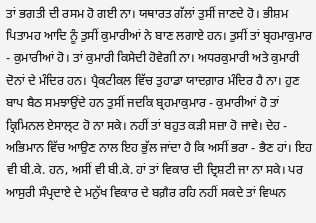ਤਾਂ ਭਗਤੀ ਦੀ ਰਸਮ ਹੋ ਗਈ ਨਾ। ਯਥਾਰਤ ਗੱਲਾਂ ਤੁਸੀਂ ਜਾਣਦੇ ਹੋ। ਭੀਸ਼ਮ ਪਿਤਾਮਹ ਆਦਿ ਨੂੰ ਤੁਸੀਂ ਕੁਮਾਰੀਆਂ ਨੇ ਬਾਣ ਲਗਾਏ ਹਨ। ਤੁਸੀਂ ਤਾਂ ਬ੍ਰਹਮਾਕੁਮਾਰ - ਕੁਮਾਰੀਆਂ ਹੋ। ਤਾਂ ਕੁਮਾਰੀ ਕਿਸੇਦੀ ਹੋਵੇਗੀ ਨਾ। ਅਧਰਕੁਮਾਰੀ ਅਤੇ ਕੁਮਾਰੀ ਦੋਨਾਂ ਦੇ ਮੰਦਿਰ ਹਨ। ਪ੍ਰੈਕਟੀਕਲ ਵਿੱਚ ਤੁਹਾਡਾ ਯਾਦਗ਼ਾਰ ਮੰਦਿਰ ਹੈ ਨਾ। ਹੁਣ ਬਾਪ ਬੈਠ ਸਮਝਾਉਂਦੇ ਹਨ ਤੁਸੀਂ ਜਦਕਿ ਬ੍ਰਹਮਾਕੁਮਾਰ - ਕੁਮਾਰੀਆਂ ਹੋ ਤਾਂ ਕ੍ਰਿਮਿਨਲ ਏਸਾਲ੍ਟ ਹੋ ਨਾ ਸਕੇ। ਨਹੀਂ ਤਾਂ ਬਹੁਤ ਕੜੀ ਸਜ਼ਾ ਹੋ ਜਾਵੇ। ਦੇਹ - ਅਭਿਮਾਨ ਵਿੱਚ ਆਉਣ ਨਾਲ ਇਹ ਭੁੱਲ ਜਾਂਦਾ ਹੈ ਕਿ ਅਸੀਂ ਭਰਾ - ਭੈਣ ਹਾਂ। ਇਹ ਵੀ ਬੀ.ਕੇ. ਹਨ, ਅਸੀਂ ਵੀ ਬੀ.ਕੇ. ਹਾਂ ਤਾਂ ਵਿਕਾਰ ਦੀ ਦ੍ਰਿਸ਼ਟੀ ਜਾ ਨਾ ਸਕੇ। ਪਰ ਆਸੁਰੀ ਸੰਪ੍ਰਦਾਏ ਦੇ ਮਨੁੱਖ ਵਿਕਾਰ ਦੇ ਬਗ਼ੈਰ ਰਹਿ ਨਹੀਂ ਸਕਦੇ ਤਾਂ ਵਿਘਨ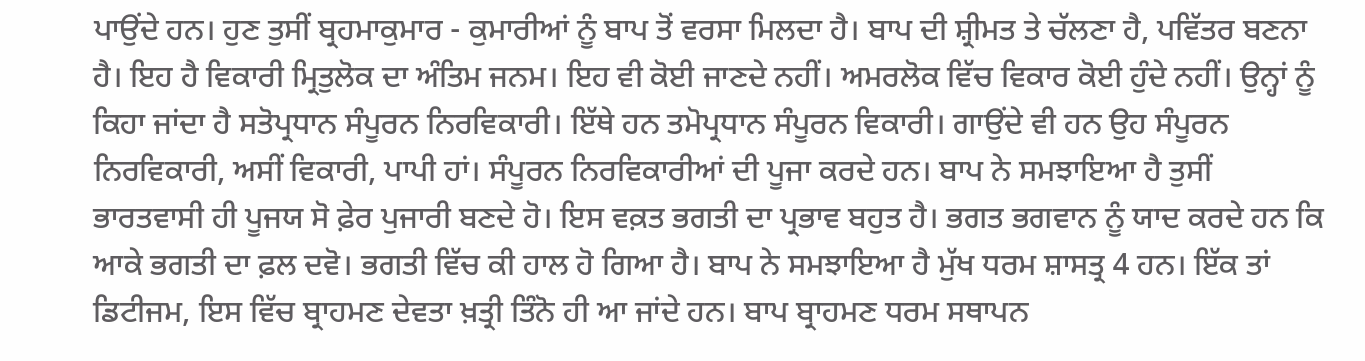ਪਾਉਂਦੇ ਹਨ। ਹੁਣ ਤੁਸੀਂ ਬ੍ਰਹਮਾਕੁਮਾਰ - ਕੁਮਾਰੀਆਂ ਨੂੰ ਬਾਪ ਤੋਂ ਵਰਸਾ ਮਿਲਦਾ ਹੈ। ਬਾਪ ਦੀ ਸ਼੍ਰੀਮਤ ਤੇ ਚੱਲਣਾ ਹੈ, ਪਵਿੱਤਰ ਬਣਨਾ ਹੈ। ਇਹ ਹੈ ਵਿਕਾਰੀ ਮ੍ਰਿਤੁਲੋਕ ਦਾ ਅੰਤਿਮ ਜਨਮ। ਇਹ ਵੀ ਕੋਈ ਜਾਣਦੇ ਨਹੀਂ। ਅਮਰਲੋਕ ਵਿੱਚ ਵਿਕਾਰ ਕੋਈ ਹੁੰਦੇ ਨਹੀਂ। ਉਨ੍ਹਾਂ ਨੂੰ ਕਿਹਾ ਜਾਂਦਾ ਹੈ ਸਤੋਪ੍ਰਧਾਨ ਸੰਪੂਰਨ ਨਿਰਵਿਕਾਰੀ। ਇੱਥੇ ਹਨ ਤਮੋਪ੍ਰਧਾਨ ਸੰਪੂਰਨ ਵਿਕਾਰੀ। ਗਾਉਂਦੇ ਵੀ ਹਨ ਉਹ ਸੰਪੂਰਨ ਨਿਰਵਿਕਾਰੀ, ਅਸੀਂ ਵਿਕਾਰੀ, ਪਾਪੀ ਹਾਂ। ਸੰਪੂਰਨ ਨਿਰਵਿਕਾਰੀਆਂ ਦੀ ਪੂਜਾ ਕਰਦੇ ਹਨ। ਬਾਪ ਨੇ ਸਮਝਾਇਆ ਹੈ ਤੁਸੀਂ ਭਾਰਤਵਾਸੀ ਹੀ ਪੂਜਯ ਸੋ ਫ਼ੇਰ ਪੁਜਾਰੀ ਬਣਦੇ ਹੋ। ਇਸ ਵਕ਼ਤ ਭਗਤੀ ਦਾ ਪ੍ਰਭਾਵ ਬਹੁਤ ਹੈ। ਭਗਤ ਭਗਵਾਨ ਨੂੰ ਯਾਦ ਕਰਦੇ ਹਨ ਕਿ ਆਕੇ ਭਗਤੀ ਦਾ ਫ਼ਲ ਦਵੋ। ਭਗਤੀ ਵਿੱਚ ਕੀ ਹਾਲ ਹੋ ਗਿਆ ਹੈ। ਬਾਪ ਨੇ ਸਮਝਾਇਆ ਹੈ ਮੁੱਖ ਧਰਮ ਸ਼ਾਸਤ੍ਰ 4 ਹਨ। ਇੱਕ ਤਾਂ ਡਿਟੀਜਮ, ਇਸ ਵਿੱਚ ਬ੍ਰਾਹਮਣ ਦੇਵਤਾ ਖ਼ਤ੍ਰੀ ਤਿੰਨੋ ਹੀ ਆ ਜਾਂਦੇ ਹਨ। ਬਾਪ ਬ੍ਰਾਹਮਣ ਧਰਮ ਸਥਾਪਨ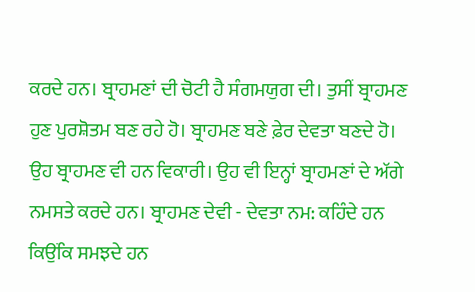ਕਰਦੇ ਹਨ। ਬ੍ਰਾਹਮਣਾਂ ਦੀ ਚੋਟੀ ਹੈ ਸੰਗਮਯੁਗ ਦੀ। ਤੁਸੀਂ ਬ੍ਰਾਹਮਣ ਹੁਣ ਪੁਰਸ਼ੋਤਮ ਬਣ ਰਹੇ ਹੋ। ਬ੍ਰਾਹਮਣ ਬਣੇ ਫ਼ੇਰ ਦੇਵਤਾ ਬਣਦੇ ਹੋ। ਉਹ ਬ੍ਰਾਹਮਣ ਵੀ ਹਨ ਵਿਕਾਰੀ। ਉਹ ਵੀ ਇਨ੍ਹਾਂ ਬ੍ਰਾਹਮਣਾਂ ਦੇ ਅੱਗੇ ਨਮਸਤੇ ਕਰਦੇ ਹਨ। ਬ੍ਰਾਹਮਣ ਦੇਵੀ - ਦੇਵਤਾ ਨਮ: ਕਹਿੰਦੇ ਹਨ ਕਿਉਂਕਿ ਸਮਝਦੇ ਹਨ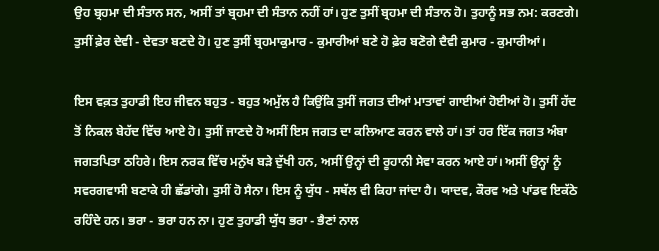ਉਹ ਬ੍ਰਹਮਾ ਦੀ ਸੰਤਾਨ ਸਨ, ਅਸੀਂ ਤਾਂ ਬ੍ਰਹਮਾ ਦੀ ਸੰਤਾਨ ਨਹੀਂ ਹਾਂ। ਹੁਣ ਤੁਸੀਂ ਬ੍ਰਹਮਾ ਦੀ ਸੰਤਾਨ ਹੋ। ਤੁਹਾਨੂੰ ਸਭ ਨਮ: ਕਰਣਗੇ। ਤੁਸੀਂ ਫ਼ੇਰ ਦੇਵੀ - ਦੇਵਤਾ ਬਣਦੇ ਹੋ। ਹੁਣ ਤੁਸੀਂ ਬ੍ਰਹਮਾਕੁਮਾਰ - ਕੁਮਾਰੀਆਂ ਬਣੇ ਹੋ ਫ਼ੇਰ ਬਣੋਗੇ ਦੈਵੀ ਕੁਮਾਰ - ਕੁਮਾਰੀਆਂ।

ਇਸ ਵਕ਼ਤ ਤੁਹਾਡੀ ਇਹ ਜੀਵਨ ਬਹੁਤ - ਬਹੁਤ ਅਮੁੱਲ ਹੈ ਕਿਉਂਕਿ ਤੁਸੀਂ ਜਗਤ ਦੀਆਂ ਮਾਤਾਵਾਂ ਗਾਈਆਂ ਹੋਈਆਂ ਹੋ। ਤੁਸੀਂ ਹੱਦ ਤੋਂ ਨਿਕਲ ਬੇਹੱਦ ਵਿੱਚ ਆਏ ਹੋ। ਤੁਸੀਂ ਜਾਣਦੇ ਹੋ ਅਸੀਂ ਇਸ ਜਗਤ ਦਾ ਕਲਿਆਣ ਕਰਨ ਵਾਲੇ ਹਾਂ। ਤਾਂ ਹਰ ਇੱਕ ਜਗਤ ਅੰਬਾ ਜਗਤਪਿਤਾ ਠਹਿਰੇ। ਇਸ ਨਰਕ ਵਿੱਚ ਮਨੁੱਖ ਬੜੇ ਦੁੱਖੀ ਹਨ, ਅਸੀਂ ਉਨ੍ਹਾਂ ਦੀ ਰੂਹਾਨੀ ਸੇਵਾ ਕਰਨ ਆਏ ਹਾਂ। ਅਸੀਂ ਉਨ੍ਹਾਂ ਨੂੰ ਸਵਰਗਵਾਸੀ ਬਣਾਕੇ ਹੀ ਛੱਡਾਂਗੇ। ਤੁਸੀਂ ਹੋ ਸੈਨਾ। ਇਸ ਨੂੰ ਯੁੱਧ - ਸਥੱਲ ਵੀ ਕਿਹਾ ਜਾਂਦਾ ਹੈ। ਯਾਦਵ, ਕੌਰਵ ਅਤੇ ਪਾਂਡਵ ਇਕੱਠੇ ਰਹਿੰਦੇ ਹਨ। ਭਰਾ - ਭਰਾ ਹਨ ਨਾ। ਹੁਣ ਤੁਹਾਡੀ ਯੁੱਧ ਭਰਾ - ਭੈਣਾਂ ਨਾਲ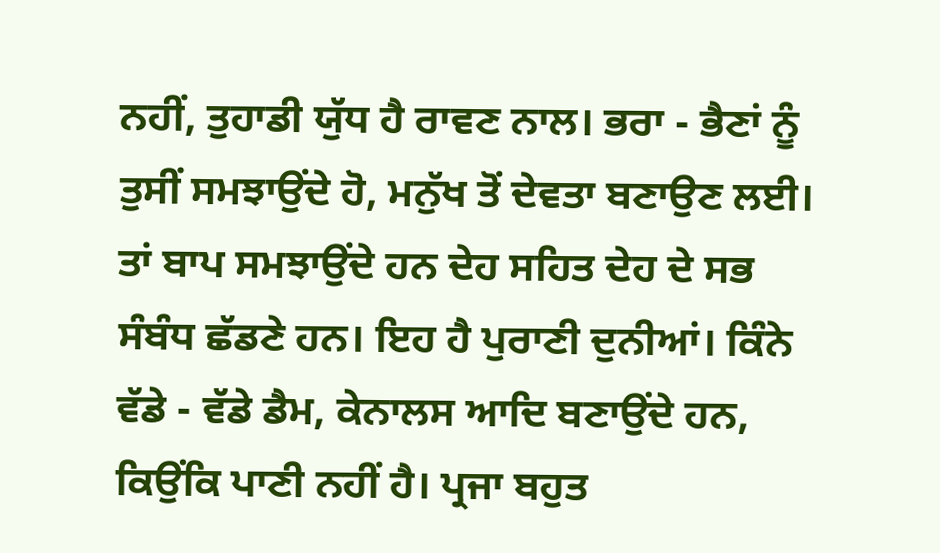ਨਹੀਂ, ਤੁਹਾਡੀ ਯੁੱਧ ਹੈ ਰਾਵਣ ਨਾਲ। ਭਰਾ - ਭੈਣਾਂ ਨੂੰ ਤੁਸੀਂ ਸਮਝਾਉਂਦੇ ਹੋ, ਮਨੁੱਖ ਤੋਂ ਦੇਵਤਾ ਬਣਾਉਣ ਲਈ। ਤਾਂ ਬਾਪ ਸਮਝਾਉਂਦੇ ਹਨ ਦੇਹ ਸਹਿਤ ਦੇਹ ਦੇ ਸਭ ਸੰਬੰਧ ਛੱਡਣੇ ਹਨ। ਇਹ ਹੈ ਪੁਰਾਣੀ ਦੁਨੀਆਂ। ਕਿੰਨੇ ਵੱਡੇ - ਵੱਡੇ ਡੈਮ, ਕੇਨਾਲਸ ਆਦਿ ਬਣਾਉਂਦੇ ਹਨ, ਕਿਉਂਕਿ ਪਾਣੀ ਨਹੀਂ ਹੈ। ਪ੍ਰਜਾ ਬਹੁਤ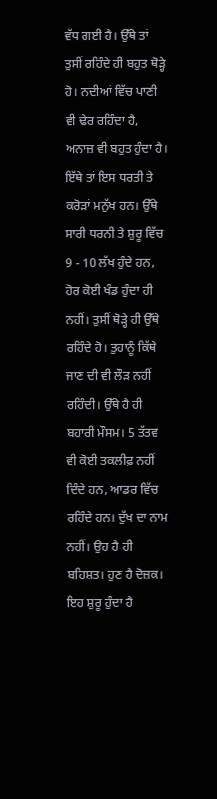ਵੱਧ ਗਈ ਹੈ। ਉੱਥੇ ਤਾਂ ਤੁਸੀਂ ਰਹਿੰਦੇ ਹੀ ਬਹੁਤ ਥੋੜ੍ਹੇ ਹੋ। ਨਦੀਆਂ ਵਿੱਚ ਪਾਣੀ ਵੀ ਢੇਰ ਰਹਿੰਦਾ ਹੈ, ਅਨਾਜ਼ ਵੀ ਬਹੁਤ ਹੁੰਦਾ ਹੈ। ਇੱਥੇ ਤਾਂ ਇਸ ਧਰਤੀ ਤੇ ਕਰੋੜਾਂ ਮਨੁੱਖ ਹਨ। ਉੱਥੇ ਸਾਰੀ ਧਰਨੀ ਤੇ ਸ਼ੁਰੂ ਵਿੱਚ 9 - 10 ਲੱਖ ਹੁੰਦੇ ਹਨ, ਹੋਰ ਕੋਈ ਖੰਡ ਹੁੰਦਾ ਹੀ ਨਹੀਂ। ਤੁਸੀਂ ਥੋੜ੍ਹੇ ਹੀ ਉੱਥੇ ਰਹਿੰਦੇ ਹੋ। ਤੁਹਾਨੂੰ ਕਿੱਥੇ ਜਾਣ ਦੀ ਵੀ ਲੌੜ ਨਹੀਂ ਰਹਿੰਦੀ। ਉੱਥੇ ਹੈ ਹੀ ਬਹਾਰੀ ਮੌਸਮ। 5 ਤੱਤਵ ਵੀ ਕੋਈ ਤਕਲੀਫ਼ ਨਹੀਂ ਦਿੰਦੇ ਹਨ, ਆਡਰ ਵਿੱਚ ਰਹਿੰਦੇ ਹਨ। ਦੁੱਖ ਦਾ ਨਾਮ ਨਹੀਂ। ਉਹ ਹੈ ਹੀ ਬਹਿਸ਼ਤ। ਹੁਣ ਹੈ ਦੋਜ਼ਕ। ਇਹ ਸ਼ੁਰੂ ਹੁੰਦਾ ਹੈ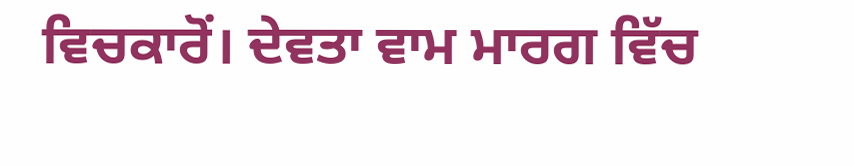ਵਿਚਕਾਰੋਂ। ਦੇਵਤਾ ਵਾਮ ਮਾਰਗ ਵਿੱਚ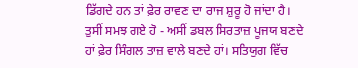ਡਿੱਗਦੇ ਹਨ ਤਾਂ ਫ਼ੇਰ ਰਾਵਣ ਦਾ ਰਾਜ ਸ਼ੁਰੂ ਹੋ ਜਾਂਦਾ ਹੈ। ਤੁਸੀਂ ਸਮਝ ਗਏ ਹੋ - ਅਸੀਂ ਡਬਲ ਸਿਰਤਾਜ਼ ਪੂਜਯ ਬਣਦੇ ਹਾਂ ਫ਼ੇਰ ਸਿੰਗਲ ਤਾਜ਼ ਵਾਲੇ ਬਣਦੇ ਹਾਂ। ਸਤਿਯੁਗ ਵਿੱਚ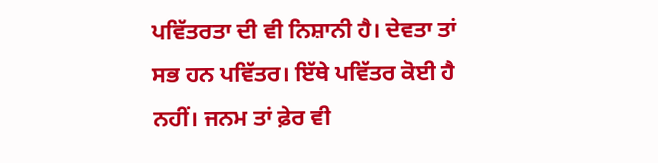ਪਵਿੱਤਰਤਾ ਦੀ ਵੀ ਨਿਸ਼ਾਨੀ ਹੈ। ਦੇਵਤਾ ਤਾਂ ਸਭ ਹਨ ਪਵਿੱਤਰ। ਇੱਥੇ ਪਵਿੱਤਰ ਕੋਈ ਹੈ ਨਹੀਂ। ਜਨਮ ਤਾਂ ਫ਼ੇਰ ਵੀ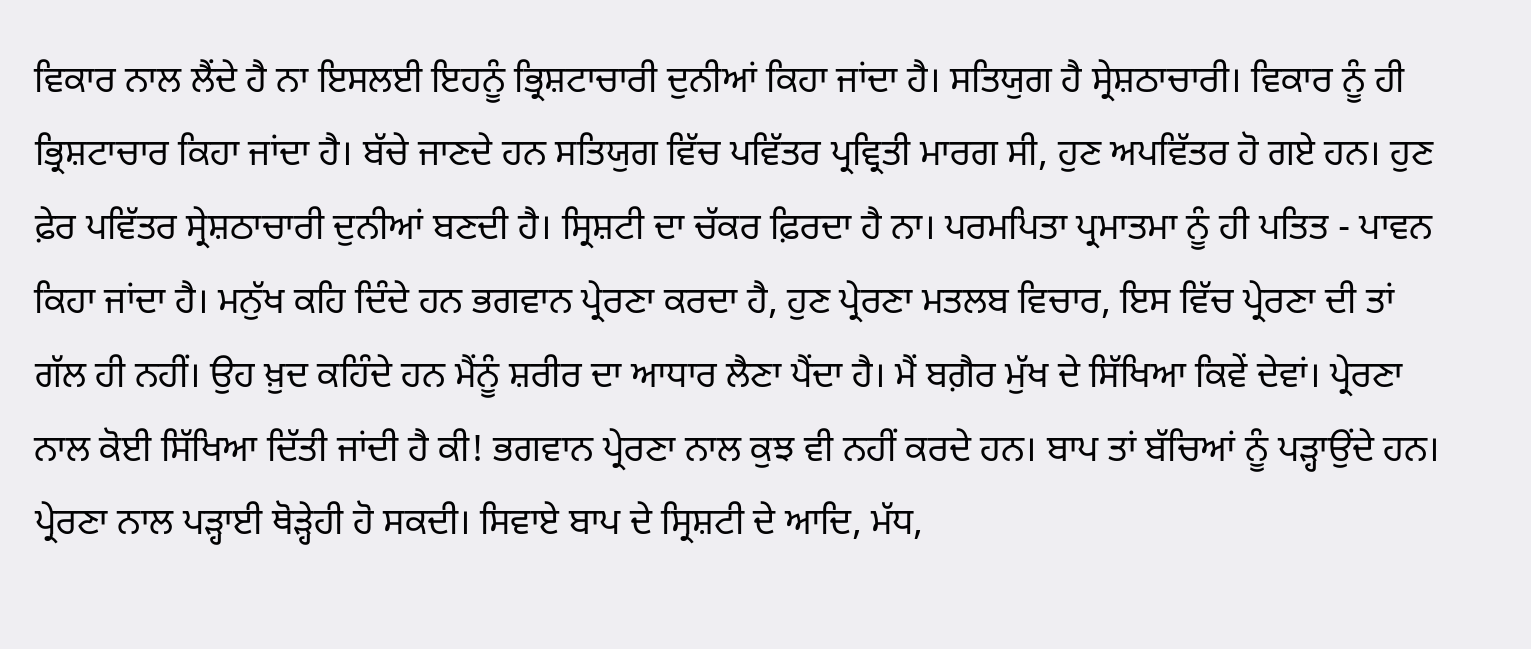ਵਿਕਾਰ ਨਾਲ ਲੈਂਦੇ ਹੈ ਨਾ ਇਸਲਈ ਇਹਨੂੰ ਭ੍ਰਿਸ਼ਟਾਚਾਰੀ ਦੁਨੀਆਂ ਕਿਹਾ ਜਾਂਦਾ ਹੈ। ਸਤਿਯੁਗ ਹੈ ਸ੍ਰੇਸ਼ਠਾਚਾਰੀ। ਵਿਕਾਰ ਨੂੰ ਹੀ ਭ੍ਰਿਸ਼ਟਾਚਾਰ ਕਿਹਾ ਜਾਂਦਾ ਹੈ। ਬੱਚੇ ਜਾਣਦੇ ਹਨ ਸਤਿਯੁਗ ਵਿੱਚ ਪਵਿੱਤਰ ਪ੍ਰਵ੍ਰਿਤੀ ਮਾਰਗ ਸੀ, ਹੁਣ ਅਪਵਿੱਤਰ ਹੋ ਗਏ ਹਨ। ਹੁਣ ਫ਼ੇਰ ਪਵਿੱਤਰ ਸ੍ਰੇਸ਼ਠਾਚਾਰੀ ਦੁਨੀਆਂ ਬਣਦੀ ਹੈ। ਸ੍ਰਿਸ਼ਟੀ ਦਾ ਚੱਕਰ ਫ਼ਿਰਦਾ ਹੈ ਨਾ। ਪਰਮਪਿਤਾ ਪ੍ਰਮਾਤਮਾ ਨੂੰ ਹੀ ਪਤਿਤ - ਪਾਵਨ ਕਿਹਾ ਜਾਂਦਾ ਹੈ। ਮਨੁੱਖ ਕਹਿ ਦਿੰਦੇ ਹਨ ਭਗਵਾਨ ਪ੍ਰੇਰਣਾ ਕਰਦਾ ਹੈ, ਹੁਣ ਪ੍ਰੇਰਣਾ ਮਤਲਬ ਵਿਚਾਰ, ਇਸ ਵਿੱਚ ਪ੍ਰੇਰਣਾ ਦੀ ਤਾਂ ਗੱਲ ਹੀ ਨਹੀਂ। ਉਹ ਖ਼ੁਦ ਕਹਿੰਦੇ ਹਨ ਮੈਂਨੂੰ ਸ਼ਰੀਰ ਦਾ ਆਧਾਰ ਲੈਣਾ ਪੈਂਦਾ ਹੈ। ਮੈਂ ਬਗ਼ੈਰ ਮੁੱਖ ਦੇ ਸਿੱਖਿਆ ਕਿਵੇਂ ਦੇਵਾਂ। ਪ੍ਰੇਰਣਾ ਨਾਲ ਕੋਈ ਸਿੱਖਿਆ ਦਿੱਤੀ ਜਾਂਦੀ ਹੈ ਕੀ! ਭਗਵਾਨ ਪ੍ਰੇਰਣਾ ਨਾਲ ਕੁਝ ਵੀ ਨਹੀਂ ਕਰਦੇ ਹਨ। ਬਾਪ ਤਾਂ ਬੱਚਿਆਂ ਨੂੰ ਪੜ੍ਹਾਉਂਦੇ ਹਨ। ਪ੍ਰੇਰਣਾ ਨਾਲ ਪੜ੍ਹਾਈ ਥੋੜ੍ਹੇਹੀ ਹੋ ਸਕਦੀ। ਸਿਵਾਏ ਬਾਪ ਦੇ ਸ੍ਰਿਸ਼ਟੀ ਦੇ ਆਦਿ, ਮੱਧ,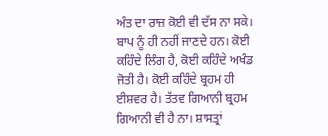ਅੰਤ ਦਾ ਰਾਜ਼ ਕੋਈ ਵੀ ਦੱਸ ਨਾ ਸਕੇ। ਬਾਪ ਨੂੰ ਹੀ ਨਹੀਂ ਜਾਣਦੇ ਹਨ। ਕੋਈ ਕਹਿੰਦੇ ਲਿੰਗ ਹੈ, ਕੋਈ ਕਹਿੰਦੇ ਅਖੰਡ ਜੋਤੀ ਹੈ। ਕੋਈ ਕਹਿੰਦੇ ਬ੍ਰਹਮ ਹੀ ਈਸ਼ਵਰ ਹੈ। ਤੱਤਵ ਗਿਆਨੀ ਬ੍ਰਹਮ ਗਿਆਨੀ ਵੀ ਹੈ ਨਾ। ਸ਼ਾਸਤ੍ਰਾਂ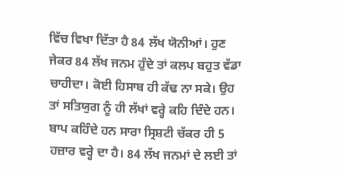ਵਿੱਚ ਵਿਖਾ ਦਿੱਤਾ ਹੈ 84 ਲੱਖ ਯੋਨੀਆਂ। ਹੁਣ ਜੇਕਰ 84 ਲੱਖ ਜਨਮ ਹੁੰਦੇ ਤਾਂ ਕਲਪ ਬਹੁਤ ਵੱਡਾ ਚਾਹੀਦਾ। ਕੋਈ ਹਿਸਾਬ ਹੀ ਕੱਢ ਨਾ ਸਕੇ। ਉਹ ਤਾਂ ਸਤਿਯੁਗ ਨੂੰ ਹੀ ਲੱਖਾਂ ਵਰ੍ਹੇ ਕਹਿ ਦਿੰਦੇ ਹਨ। ਬਾਪ ਕਹਿੰਦੇ ਹਨ ਸਾਰਾ ਸ੍ਰਿਸ਼ਟੀ ਚੱਕਰ ਹੀ 5 ਹਜ਼ਾਰ ਵਰ੍ਹੇ ਦਾ ਹੈ। 84 ਲੱਖ ਜਨਮਾਂ ਦੇ ਲਈ ਤਾਂ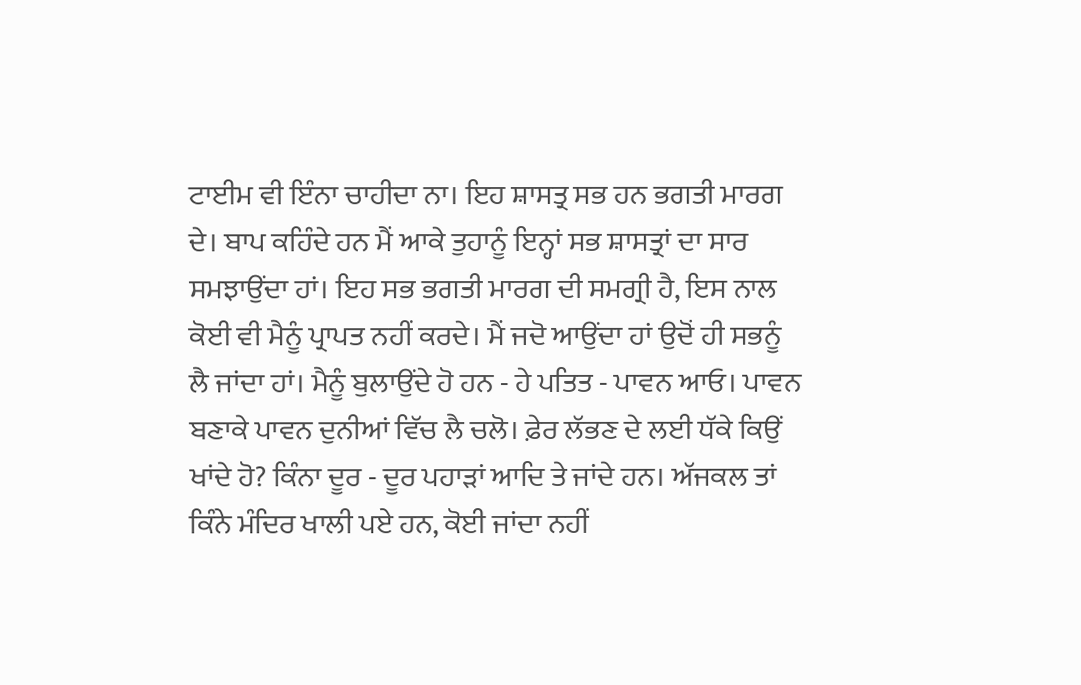ਟਾਈਮ ਵੀ ਇੰਨਾ ਚਾਹੀਦਾ ਨਾ। ਇਹ ਸ਼ਾਸਤ੍ਰ ਸਭ ਹਨ ਭਗਤੀ ਮਾਰਗ ਦੇ। ਬਾਪ ਕਹਿੰਦੇ ਹਨ ਮੈਂ ਆਕੇ ਤੁਹਾਨੂੰ ਇਨ੍ਹਾਂ ਸਭ ਸ਼ਾਸਤ੍ਰਾਂ ਦਾ ਸਾਰ ਸਮਝਾਉਂਦਾ ਹਾਂ। ਇਹ ਸਭ ਭਗਤੀ ਮਾਰਗ ਦੀ ਸਮਗ੍ਰੀ ਹੈ, ਇਸ ਨਾਲ ਕੋਈ ਵੀ ਮੈਨੂੰ ਪ੍ਰਾਪਤ ਨਹੀਂ ਕਰਦੇ। ਮੈਂ ਜਦੋ ਆਉਂਦਾ ਹਾਂ ਉਦੋਂ ਹੀ ਸਭਨੂੰ ਲੈ ਜਾਂਦਾ ਹਾਂ। ਮੈਨੂੰ ਬੁਲਾਉਂਦੇ ਹੋ ਹਨ - ਹੇ ਪਤਿਤ - ਪਾਵਨ ਆਓ। ਪਾਵਨ ਬਣਾਕੇ ਪਾਵਨ ਦੁਨੀਆਂ ਵਿੱਚ ਲੈ ਚਲੋ। ਫ਼ੇਰ ਲੱਭਣ ਦੇ ਲਈ ਧੱਕੇ ਕਿਉਂ ਖਾਂਦੇ ਹੋ? ਕਿੰਨਾ ਦੂਰ - ਦੂਰ ਪਹਾੜਾਂ ਆਦਿ ਤੇ ਜਾਂਦੇ ਹਨ। ਅੱਜਕਲ ਤਾਂ ਕਿੰਨੇ ਮੰਦਿਰ ਖਾਲੀ ਪਏ ਹਨ, ਕੋਈ ਜਾਂਦਾ ਨਹੀਂ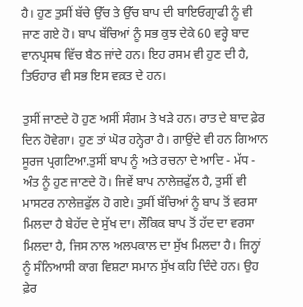ਹੈ। ਹੁਣ ਤੁਸੀਂ ਬੱਚੇ ਉੱਚ ਤੇ ਉੱਚ ਬਾਪ ਦੀ ਬਾਇਓਗ੍ਰਾਫੀ ਨੂੰ ਵੀ ਜਾਣ ਗਏ ਹੋ। ਬਾਪ ਬੱਚਿਆਂ ਨੂੰ ਸਭ ਕੁਝ ਦੇਕੇ 60 ਵਰ੍ਹੇ ਬਾਦ ਵਾਨਪ੍ਰਸਥ ਵਿੱਚ ਬੈਠ ਜਾਂਦੇ ਹਨ। ਇਹ ਰਸਮ ਵੀ ਹੁਣ ਦੀ ਹੈ, ਤਿਓਹਾਰ ਵੀ ਸਭ ਇਸ ਵਕ਼ਤ ਦੇ ਹਨ।

ਤੁਸੀਂ ਜਾਣਦੇ ਹੋ ਹੁਣ ਅਸੀਂ ਸੰਗਮ ਤੇ ਖੜੇ ਹਨ। ਰਾਤ ਦੇ ਬਾਦ ਫ਼ੇਰ ਦਿਨ ਹੋਵੇਗਾ। ਹੁਣ ਤਾਂ ਘੋਰ ਹਨ੍ਹੇਰਾ ਹੈ। ਗਾਉਂਦੇ ਵੀ ਹਨ ਗਿਆਨ ਸੂਰਜ ਪ੍ਰਗਟਿਆ.ਤੁਸੀਂ ਬਾਪ ਨੂੰ ਅਤੇ ਰਚਨਾ ਦੇ ਆਦਿ - ਮੱਧ - ਅੰਤ ਨੂੰ ਹੁਣ ਜਾਣਦੇ ਹੋ। ਜਿਵੇਂ ਬਾਪ ਨਾਲੇਜ਼ਫੁੱਲ ਹੈ, ਤੁਸੀਂ ਵੀ ਮਾਸਟਰ ਨਾਲੇਜ਼ਫੁੱਲ ਹੋ ਗਏ। ਤੁਸੀਂ ਬੱਚਿਆਂ ਨੂੰ ਬਾਪ ਤੋਂ ਵਰਸਾ ਮਿਲਦਾ ਹੈ ਬੇਹੱਦ ਦੇ ਸੁੱਖ ਦਾ। ਲੌਕਿਕ ਬਾਪ ਤੋਂ ਹੱਦ ਦਾ ਵਰਸਾ ਮਿਲਦਾ ਹੈ, ਜਿਸ ਨਾਲ ਅਲਪਕਾਲ ਦਾ ਸੁੱਖ ਮਿਲਦਾ ਹੈ। ਜਿਨ੍ਹਾਂ ਨੂੰ ਸੰਨਿਆਸੀ ਕਾਗ ਵਿਸ਼ਟਾ ਸਮਾਨ ਸੁੱਖ ਕਹਿ ਦਿੰਦੇ ਹਨ। ਉਹ ਫ਼ੇਰ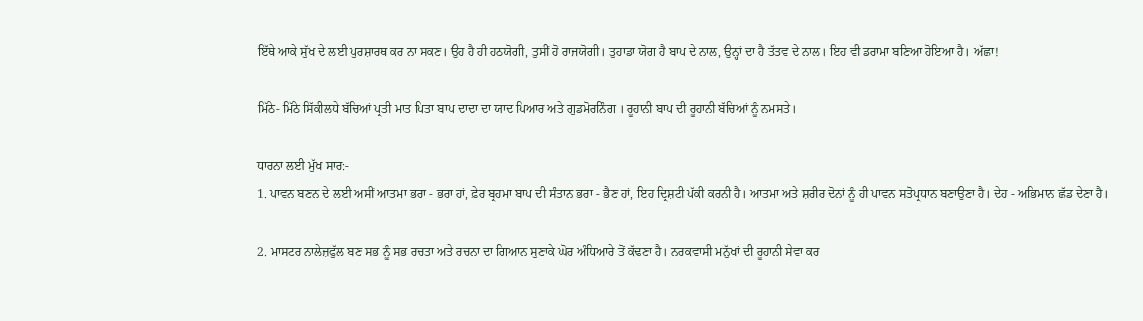ਇੱਥੇ ਆਕੇ ਸੁੱਖ ਦੇ ਲਈ ਪੁਰਸ਼ਾਰਥ ਕਰ ਨਾ ਸਕਣ। ਉਹ ਹੈ ਹੀ ਹਠਯੋਗੀ, ਤੁਸੀਂ ਹੋ ਰਾਜਯੋਗੀ। ਤੁਹਾਡਾ ਯੋਗ ਹੈ ਬਾਪ ਦੇ ਨਾਲ, ਉਨ੍ਹਾਂ ਦਾ ਹੈ ਤੱਤਵ ਦੇ ਨਾਲ। ਇਹ ਵੀ ਡਰਾਮਾ ਬਣਿਆ ਹੋਇਆ ਹੈ। ਅੱਛਾ!

ਮਿੱਠੇ- ਮਿੱਠੇ ਸਿੱਕੀਲਧੇ ਬੱਚਿਆਂ ਪ੍ਰਤੀ ਮਾਤ ਪਿਤਾ ਬਾਪ ਦਾਦਾ ਦਾ ਯਾਦ ਪਿਆਰ ਅਤੇ ਗੁਡਮੋਰਨਿੰਗ । ਰੂਹਾਨੀ ਬਾਪ ਦੀ ਰੂਹਾਨੀ ਬੱਚਿਆਂ ਨੂੰ ਨਮਸਤੇ।

ਧਾਰਨਾ ਲਈ ਮੁੱਖ ਸਾਰ:-
1. ਪਾਵਨ ਬਣਨ ਦੇ ਲਈ ਅਸੀਂ ਆਤਮਾ ਭਰਾ - ਭਰਾ ਹਾਂ, ਫ਼ੇਰ ਬ੍ਰਹਮਾ ਬਾਪ ਦੀ ਸੰਤਾਨ ਭਰਾ - ਭੈਣ ਹਾਂ, ਇਹ ਦ੍ਰਿਸ਼ਟੀ ਪੱਕੀ ਕਰਨੀ ਹੈ। ਆਤਮਾ ਅਤੇ ਸ਼ਰੀਰ ਦੋਨਾਂ ਨੂੰ ਹੀ ਪਾਵਨ ਸਤੋਪ੍ਰਧਾਨ ਬਣਾਉਣਾ ਹੈ। ਦੇਹ - ਅਭਿਮਾਨ ਛੱਡ ਦੇਣਾ ਹੈ।

2. ਮਾਸਟਰ ਨਾਲੇਜ਼ਫੁੱਲ ਬਣ ਸਭ ਨੂੰ ਸਭ ਰਚਤਾ ਅਤੇ ਰਚਨਾ ਦਾ ਗਿਆਨ ਸੁਣਾਕੇ ਘੋਰ ਅੰਧਿਆਰੇ ਤੋਂ ਕੱਢਣਾ ਹੈ। ਨਰਕਵਾਸੀ ਮਨੁੱਖਾਂ ਦੀ ਰੂਹਾਨੀ ਸੇਵਾ ਕਰ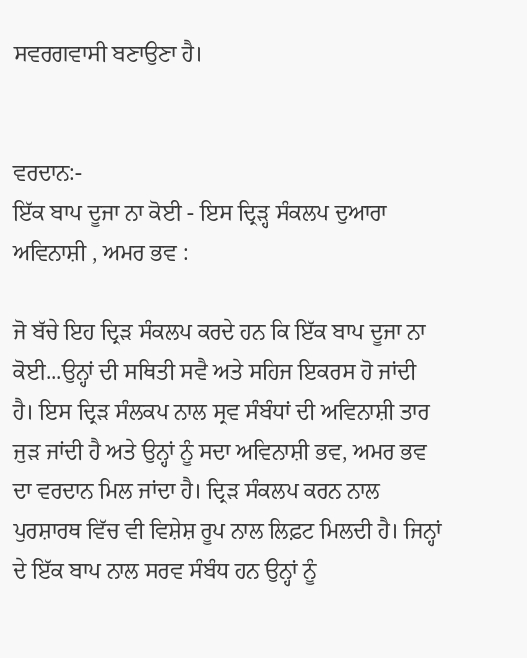ਸਵਰਗਵਾਸੀ ਬਣਾਉਣਾ ਹੈ।


ਵਰਦਾਨ:-
ਇੱਕ ਬਾਪ ਦੂਜਾ ਨਾ ਕੋਈ - ਇਸ ਦ੍ਰਿੜ੍ਹ ਸੰਕਲਪ ਦੁਆਰਾ ਅਵਿਨਾਸ਼ੀ , ਅਮਰ ਭਵ :

ਜੋ ਬੱਚੇ ਇਹ ਦ੍ਰਿਡ਼ ਸੰਕਲਪ ਕਰਦੇ ਹਨ ਕਿ ਇੱਕ ਬਾਪ ਦੂਜਾ ਨਾ ਕੋਈ...ਉਨ੍ਹਾਂ ਦੀ ਸਥਿਤੀ ਸਵੈ ਅਤੇ ਸਹਿਜ ਇਕਰਸ ਹੋ ਜਾਂਦੀ ਹੈ। ਇਸ ਦ੍ਰਿਡ਼ ਸੰਲਕਪ ਨਾਲ ਸ੍ਰਵ ਸੰਬੰਧਾਂ ਦੀ ਅਵਿਨਾਸ਼ੀ ਤਾਰ ਜੁੜ ਜਾਂਦੀ ਹੈ ਅਤੇ ਉਨ੍ਹਾਂ ਨੂੰ ਸਦਾ ਅਵਿਨਾਸ਼ੀ ਭਵ, ਅਮਰ ਭਵ ਦਾ ਵਰਦਾਨ ਮਿਲ ਜਾਂਦਾ ਹੈ। ਦ੍ਰਿਡ਼ ਸੰਕਲਪ ਕਰਨ ਨਾਲ ਪੁਰਸ਼ਾਰਥ ਵਿੱਚ ਵੀ ਵਿਸ਼ੇਸ਼ ਰੂਪ ਨਾਲ ਲਿਫ਼ਟ ਮਿਲਦੀ ਹੈ। ਜਿਨ੍ਹਾਂ ਦੇ ਇੱਕ ਬਾਪ ਨਾਲ ਸਰਵ ਸੰਬੰਧ ਹਨ ਉਨ੍ਹਾਂ ਨੂੰ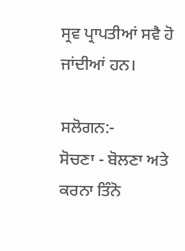ਸ੍ਰਵ ਪ੍ਰਾਪਤੀਆਂ ਸਵੈ ਹੋ ਜਾਂਦੀਆਂ ਹਨ।

ਸਲੋਗਨ:-
ਸੋਚਣਾ - ਬੋਲਣਾ ਅਤੇ ਕਰਨਾ ਤਿੰਨੋ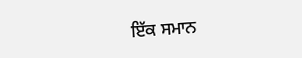ਇੱਕ ਸਮਾਨ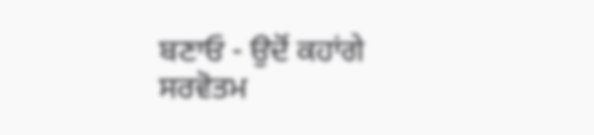ਬਣਾਓ - ਉਦੋਂ ਕਹਾਂਗੇ ਸਰਵੋਤਮ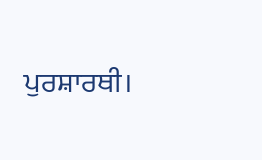ਪੁਰਸ਼ਾਰਥੀ।